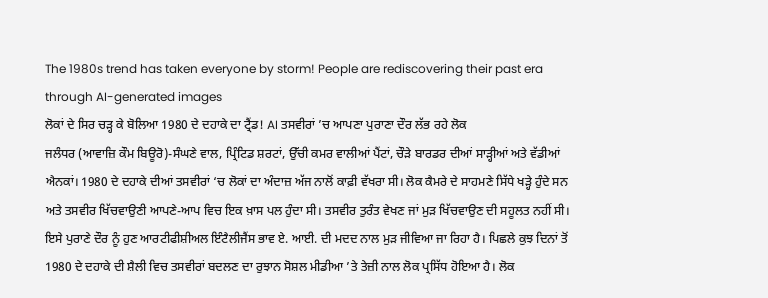The 1980s trend has taken everyone by storm! People are rediscovering their past era through AI-generated images
ਲੋਕਾਂ ਦੇ ਸਿਰ ਚੜ੍ਹ ਕੇ ਬੋਲਿਆ 1980 ਦੇ ਦਹਾਕੇ ਦਾ ਟ੍ਰੈਂਡ! AI ਤਸਵੀਰਾਂ ’ਚ ਆਪਣਾ ਪੁਰਾਣਾ ਦੌਰ ਲੱਭ ਰਹੇ ਲੋਕ
ਜਲੰਧਰ (ਆਵਾਜ਼ਿ ਕੌਮ ਬਿਊਰੋ)-ਸੰਘਣੇ ਵਾਲ, ਪ੍ਰਿੰਟਿਡ ਸ਼ਰਟਾਂ, ਉੱਚੀ ਕਮਰ ਵਾਲੀਆਂ ਪੈਂਟਾਂ, ਚੌੜੇ ਬਾਰਡਰ ਦੀਆਂ ਸਾੜ੍ਹੀਆਂ ਅਤੇ ਵੱਡੀਆਂ ਐਨਕਾਂ। 1980 ਦੇ ਦਹਾਕੇ ਦੀਆਂ ਤਸਵੀਰਾਂ ‘ਚ ਲੋਕਾਂ ਦਾ ਅੰਦਾਜ਼ ਅੱਜ ਨਾਲੋਂ ਕਾਫ਼ੀ ਵੱਖਰਾ ਸੀ। ਲੋਕ ਕੈਮਰੇ ਦੇ ਸਾਹਮਣੇ ਸਿੱਧੇ ਖੜ੍ਹੇ ਹੁੰਦੇ ਸਨ ਅਤੇ ਤਸਵੀਰ ਖਿੱਚਵਾਉਣੀ ਆਪਣੇ-ਆਪ ਵਿਚ ਇਕ ਖ਼ਾਸ ਪਲ ਹੁੰਦਾ ਸੀ। ਤਸਵੀਰ ਤੁਰੰਤ ਵੇਖਣ ਜਾਂ ਮੁੜ ਖਿੱਚਵਾਉਣ ਦੀ ਸਹੂਲਤ ਨਹੀਂ ਸੀ। ਇਸੇ ਪੁਰਾਣੇ ਦੌਰ ਨੂੰ ਹੁਣ ਆਰਟੀਫੀਸ਼ੀਅਲ ਇੰਟੈਲੀਜੈਂਸ ਭਾਵ ਏ. ਆਈ. ਦੀ ਮਦਦ ਨਾਲ ਮੁੜ ਜੀਵਿਆ ਜਾ ਰਿਹਾ ਹੈ। ਪਿਛਲੇ ਕੁਝ ਦਿਨਾਂ ਤੋਂ 1980 ਦੇ ਦਹਾਕੇ ਦੀ ਸ਼ੈਲੀ ਵਿਚ ਤਸਵੀਰਾਂ ਬਦਲਣ ਦਾ ਰੁਝਾਨ ਸੋਸ਼ਲ ਮੀਡੀਆ ’ਤੇ ਤੇਜ਼ੀ ਨਾਲ ਲੋਕ ਪ੍ਰਸਿੱਧ ਹੋਇਆ ਹੈ। ਲੋਕ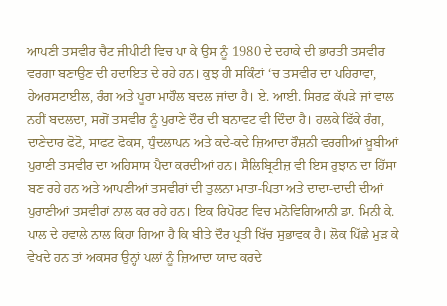ਆਪਣੀ ਤਸਵੀਰ ਚੈਟ ਜੀਪੀਟੀ ਵਿਚ ਪਾ ਕੇ ਉਸ ਨੂੰ 1980 ਦੇ ਦਹਾਕੇ ਦੀ ਭਾਰਤੀ ਤਸਵੀਰ ਵਰਗਾ ਬਣਾਉਣ ਦੀ ਹਦਾਇਤ ਦੇ ਰਹੇ ਹਨ। ਕੁਝ ਹੀ ਸਕਿੰਟਾਂ ‘ਚ ਤਸਵੀਰ ਦਾ ਪਹਿਰਾਵਾ, ਹੇਅਰਸਟਾਈਲ, ਰੰਗ ਅਤੇ ਪੂਰਾ ਮਾਹੌਲ ਬਦਲ ਜਾਂਦਾ ਹੈ। ਏ. ਆਈ. ਸਿਰਫ਼ ਕੱਪੜੇ ਜਾਂ ਵਾਲ ਨਹੀਂ ਬਦਲਦਾ, ਸਗੋਂ ਤਸਵੀਰ ਨੂੰ ਪੁਰਾਣੇ ਦੌਰ ਦੀ ਬਨਾਵਟ ਵੀ ਦਿੰਦਾ ਹੈ। ਹਲਕੇ ਫਿੱਕੇ ਰੰਗ, ਦਾਣੇਦਾਰ ਫੋਟੋ, ਸਾਫਟ ਫੋਕਸ, ਧੁੰਦਲਾਪਨ ਅਤੇ ਕਦੇ-ਕਦੇ ਜ਼ਿਆਦਾ ਰੌਸ਼ਨੀ ਵਰਗੀਆਂ ਖ਼ੂਬੀਆਂ ਪੁਰਾਣੀ ਤਸਵੀਰ ਦਾ ਅਹਿਸਾਸ ਪੈਦਾ ਕਰਦੀਆਂ ਹਨ। ਸੈਲਿਬ੍ਰਿਟੀਜ਼ ਵੀ ਇਸ ਰੁਝਾਨ ਦਾ ਹਿੱਸਾ ਬਣ ਰਹੇ ਹਨ ਅਤੇ ਆਪਣੀਆਂ ਤਸਵੀਰਾਂ ਦੀ ਤੁਲਨਾ ਮਾਤਾ-ਪਿਤਾ ਅਤੇ ਦਾਦਾ-ਦਾਦੀ ਦੀਆਂ ਪੁਰਾਣੀਆਂ ਤਸਵੀਰਾਂ ਨਾਲ ਕਰ ਰਹੇ ਹਨ। ਇਕ ਰਿਪੋਰਟ ਵਿਚ ਮਨੋਵਿਗਿਆਨੀ ਡਾ. ਮਿਨੀ ਕੇ. ਪਾਲ ਦੇ ਹਵਾਲੇ ਨਾਲ ਕਿਹਾ ਗਿਆ ਹੈ ਕਿ ਬੀਤੇ ਦੌਰ ਪ੍ਰਤੀ ਖਿੱਚ ਸੁਭਾਵਕ ਹੈ। ਲੋਕ ਪਿੱਛੇ ਮੁੜ ਕੇ ਵੇਖਦੇ ਹਨ ਤਾਂ ਅਕਸਰ ਉਨ੍ਹਾਂ ਪਲਾਂ ਨੂੰ ਜ਼ਿਆਦਾ ਯਾਦ ਕਰਦੇ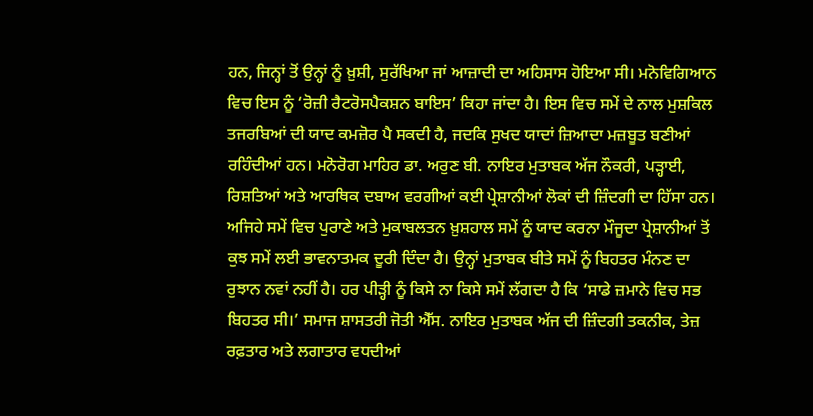ਹਨ, ਜਿਨ੍ਹਾਂ ਤੋਂ ਉਨ੍ਹਾਂ ਨੂੰ ਖ਼ੁਸ਼ੀ, ਸੁਰੱਖਿਆ ਜਾਂ ਆਜ਼ਾਦੀ ਦਾ ਅਹਿਸਾਸ ਹੋਇਆ ਸੀ। ਮਨੋਵਿਗਿਆਨ ਵਿਚ ਇਸ ਨੂੰ ‘ਰੋਜ਼ੀ ਰੈਟਰੋਸਪੈਕਸ਼ਨ ਬਾਇਸ’ ਕਿਹਾ ਜਾਂਦਾ ਹੈ। ਇਸ ਵਿਚ ਸਮੇਂ ਦੇ ਨਾਲ ਮੁਸ਼ਕਿਲ ਤਜਰਬਿਆਂ ਦੀ ਯਾਦ ਕਮਜ਼ੋਰ ਪੈ ਸਕਦੀ ਹੈ, ਜਦਕਿ ਸੁਖਦ ਯਾਦਾਂ ਜ਼ਿਆਦਾ ਮਜ਼ਬੂਤ ਬਣੀਆਂ ਰਹਿੰਦੀਆਂ ਹਨ। ਮਨੋਰੋਗ ਮਾਹਿਰ ਡਾ. ਅਰੁਣ ਬੀ. ਨਾਇਰ ਮੁਤਾਬਕ ਅੱਜ ਨੌਕਰੀ, ਪੜ੍ਹਾਈ, ਰਿਸ਼ਤਿਆਂ ਅਤੇ ਆਰਥਿਕ ਦਬਾਅ ਵਰਗੀਆਂ ਕਈ ਪ੍ਰੇਸ਼ਾਨੀਆਂ ਲੋਕਾਂ ਦੀ ਜ਼ਿੰਦਗੀ ਦਾ ਹਿੱਸਾ ਹਨ। ਅਜਿਹੇ ਸਮੇਂ ਵਿਚ ਪੁਰਾਣੇ ਅਤੇ ਮੁਕਾਬਲਤਨ ਖ਼ੁਸ਼ਹਾਲ ਸਮੇਂ ਨੂੰ ਯਾਦ ਕਰਨਾ ਮੌਜੂਦਾ ਪ੍ਰੇਸ਼ਾਨੀਆਂ ਤੋਂ ਕੁਝ ਸਮੇਂ ਲਈ ਭਾਵਨਾਤਮਕ ਦੂਰੀ ਦਿੰਦਾ ਹੈ। ਉਨ੍ਹਾਂ ਮੁਤਾਬਕ ਬੀਤੇ ਸਮੇਂ ਨੂੰ ਬਿਹਤਰ ਮੰਨਣ ਦਾ ਰੁਝਾਨ ਨਵਾਂ ਨਹੀਂ ਹੈ। ਹਰ ਪੀੜ੍ਹੀ ਨੂੰ ਕਿਸੇ ਨਾ ਕਿਸੇ ਸਮੇਂ ਲੱਗਦਾ ਹੈ ਕਿ ‘ਸਾਡੇ ਜ਼ਮਾਨੇ ਵਿਚ ਸਭ ਬਿਹਤਰ ਸੀ।’ ਸਮਾਜ ਸ਼ਾਸਤਰੀ ਜੋਤੀ ਐੱਸ. ਨਾਇਰ ਮੁਤਾਬਕ ਅੱਜ ਦੀ ਜ਼ਿੰਦਗੀ ਤਕਨੀਕ, ਤੇਜ਼ ਰਫ਼ਤਾਰ ਅਤੇ ਲਗਾਤਾਰ ਵਧਦੀਆਂ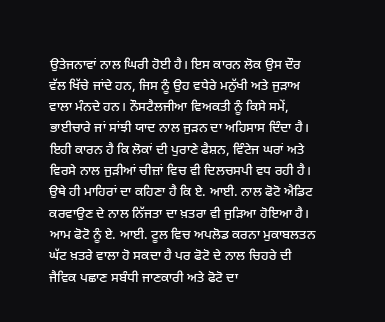ਉਤੇਜਨਾਵਾਂ ਨਾਲ ਘਿਰੀ ਹੋਈ ਹੈ। ਇਸ ਕਾਰਨ ਲੋਕ ਉਸ ਦੌਰ ਵੱਲ ਖਿੱਚੇ ਜਾਂਦੇ ਹਨ, ਜਿਸ ਨੂੰ ਉਹ ਵਧੇਰੇ ਮਨੁੱਖੀ ਅਤੇ ਜੁੜਾਅ ਵਾਲਾ ਮੰਨਦੇ ਹਨ। ਨੌਸਟੈਲਜੀਆ ਵਿਅਕਤੀ ਨੂੰ ਕਿਸੇ ਸਮੇਂ, ਭਾਈਚਾਰੇ ਜਾਂ ਸਾਂਝੀ ਯਾਦ ਨਾਲ ਜੁੜਨ ਦਾ ਅਹਿਸਾਸ ਦਿੰਦਾ ਹੈ। ਇਹੀ ਕਾਰਨ ਹੈ ਕਿ ਲੋਕਾਂ ਦੀ ਪੁਰਾਣੇ ਫੈਸ਼ਨ, ਵਿੰਟੇਜ ਘਰਾਂ ਅਤੇ ਵਿਰਸੇ ਨਾਲ ਜੁੜੀਆਂ ਚੀਜ਼ਾਂ ਵਿਚ ਵੀ ਦਿਲਚਸਪੀ ਵਧ ਰਹੀ ਹੈ। ਉਥੇ ਹੀ ਮਾਹਿਰਾਂ ਦਾ ਕਹਿਣਾ ਹੈ ਕਿ ਏ. ਆਈ. ਨਾਲ ਫੋਟੋ ਐਡਿਟ ਕਰਵਾਉਣ ਦੇ ਨਾਲ ਨਿੱਜਤਾ ਦਾ ਖ਼ਤਰਾ ਵੀ ਜੁੜਿਆ ਹੋਇਆ ਹੈ। ਆਮ ਫੋਟੋ ਨੂੰ ਏ. ਆਈ. ਟੂਲ ਵਿਚ ਅਪਲੋਡ ਕਰਨਾ ਮੁਕਾਬਲਤਨ ਘੱਟ ਖ਼ਤਰੇ ਵਾਲਾ ਹੋ ਸਕਦਾ ਹੈ ਪਰ ਫੋਟੋ ਦੇ ਨਾਲ ਚਿਹਰੇ ਦੀ ਜੈਵਿਕ ਪਛਾਣ ਸਬੰਧੀ ਜਾਣਕਾਰੀ ਅਤੇ ਫੋਟੋ ਦਾ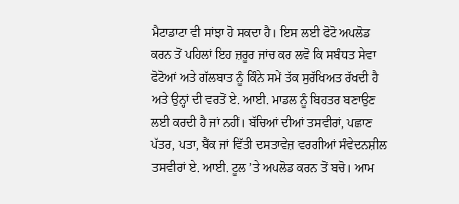ਮੈਟਾਡਾਟਾ ਵੀ ਸਾਂਝਾ ਹੋ ਸਕਦਾ ਹੈ। ਇਸ ਲਈ ਫੋਟੋ ਅਪਲੋਡ ਕਰਨ ਤੋਂ ਪਹਿਲਾਂ ਇਹ ਜ਼ਰੂਰ ਜਾਂਚ ਕਰ ਲਵੋ ਕਿ ਸਬੰਧਤ ਸੇਵਾ ਫੋਟੋਆਂ ਅਤੇ ਗੱਲਬਾਤ ਨੂੰ ਕਿੰਨੇ ਸਮੇਂ ਤੱਕ ਸੁਰੱਖਿਅਤ ਰੱਖਦੀ ਹੈ ਅਤੇ ਉਨ੍ਹਾਂ ਦੀ ਵਰਤੋਂ ਏ. ਆਈ. ਮਾਡਲ ਨੂੰ ਬਿਹਤਰ ਬਣਾਉਣ ਲਈ ਕਰਦੀ ਹੈ ਜਾਂ ਨਹੀਂ। ਬੱਚਿਆਂ ਦੀਆਂ ਤਸਵੀਰਾਂ, ਪਛਾਣ ਪੱਤਰ, ਪਤਾ, ਬੈਂਕ ਜਾਂ ਵਿੱਤੀ ਦਸਤਾਵੇਜ਼ ਵਰਗੀਆਂ ਸੰਵੇਦਨਸ਼ੀਲ ਤਸਵੀਰਾਂ ਏ. ਆਈ. ਟੂਲ ’ਤੇ ਅਪਲੋਡ ਕਰਨ ਤੋਂ ਬਚੋ। ਆਮ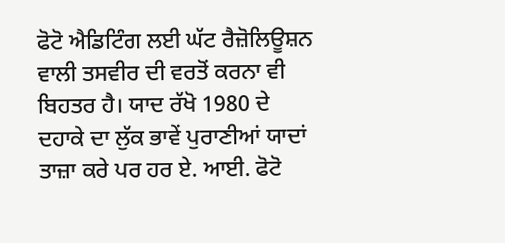ਫੋਟੋ ਐਡਿਟਿੰਗ ਲਈ ਘੱਟ ਰੈਜ਼ੋਲਿਊਸ਼ਨ ਵਾਲੀ ਤਸਵੀਰ ਦੀ ਵਰਤੋਂ ਕਰਨਾ ਵੀ ਬਿਹਤਰ ਹੈ। ਯਾਦ ਰੱਖੋ 1980 ਦੇ ਦਹਾਕੇ ਦਾ ਲੁੱਕ ਭਾਵੇਂ ਪੁਰਾਣੀਆਂ ਯਾਦਾਂ ਤਾਜ਼ਾ ਕਰੇ ਪਰ ਹਰ ਏ. ਆਈ. ਫੋਟੋ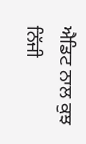ਐਡਿਟ ਨਾਲ ਕੁਝ ਨਿੱਜੀ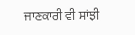ਜਾਣਕਾਰੀ ਵੀ ਸਾਂਝੀ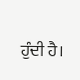ਹੁੰਦੀ ਹੈ।